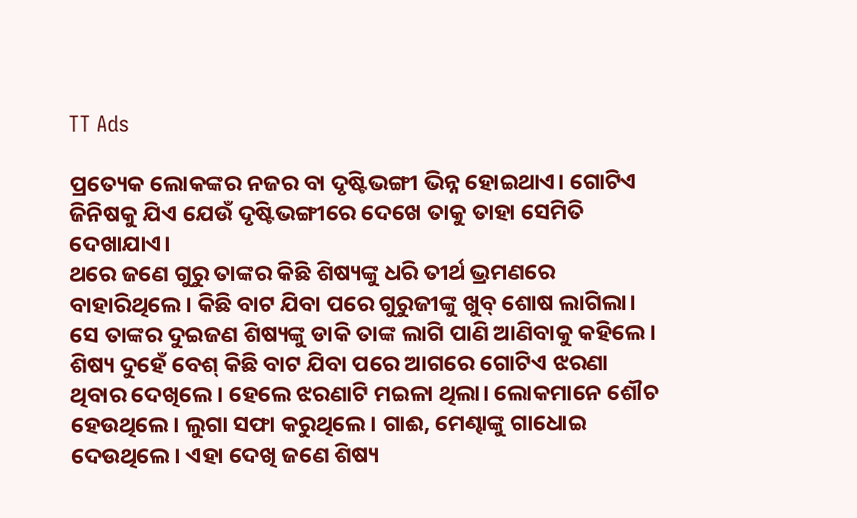TT Ads

ପ୍ରତ୍ୟେକ ଲୋକଙ୍କର ନଜର ବା ଦୃଷ୍ଟିଭଙ୍ଗୀ ଭିନ୍ନ ହୋଇଥାଏ। ଗୋଟିଏ ଜିନିଷକୁ ଯିଏ ଯେଉଁ ଦୃଷ୍ଟିଭଙ୍ଗୀରେ ଦେଖେ ତାକୁ ତାହା ସେମିତି ଦେଖାଯାଏ।
ଥରେ ଜଣେ ଗୁରୁ ତାଙ୍କର କିଛି ଶିଷ୍ୟଙ୍କୁ ଧରି ତୀର୍ଥ ଭ୍ରମଣରେ ବାହାରିଥିଲେ। କିଛି ବାଟ ଯିବା ପରେ ଗୁରୁଜୀଙ୍କୁ ଖୁବ୍ ଶୋଷ ଲାଗିଲା। ସେ ତାଙ୍କର ଦୁଇଜଣ ଶିଷ୍ୟଙ୍କୁ ଡାକି ତାଙ୍କ ଲାଗି ପାଣି ଆଣିବାକୁ କହିଲେ। ଶିଷ୍ୟ ଦୁହେଁ ବେଶ୍ କିଛି ବାଟ ଯିବା ପରେ ଆଗରେ ଗୋଟିଏ ଝରଣା ଥିବାର ଦେଖିଲେ। ହେଲେ ଝରଣାଟି ମଇଳା ଥିଲା। ଲୋକମାନେ ଶୌଚ ହେଉଥିଲେ। ଲୁଗା ସଫା କରୁଥିଲେ। ଗାଈ, ମେଣ୍ଢାଙ୍କୁ ଗାଧୋଇ ଦେଉଥିଲେ। ଏହା ଦେଖି ଜଣେ ଶିଷ୍ୟ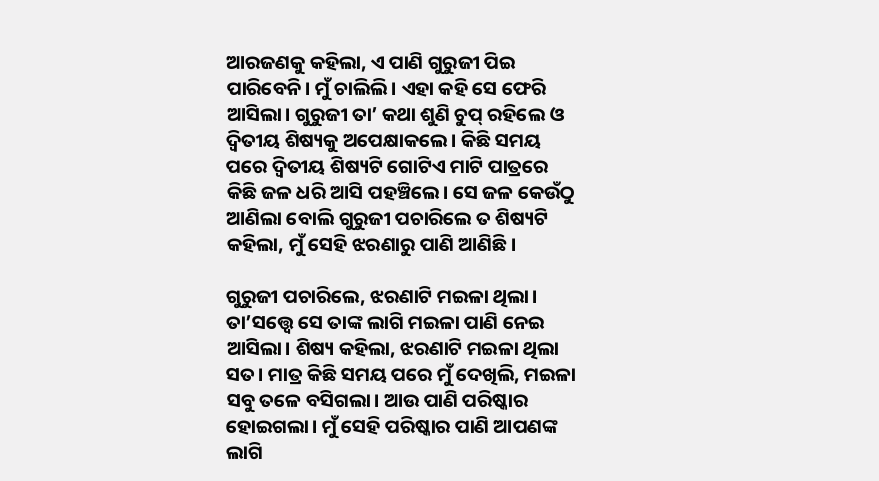ଆରଜଣକୁ କହିଲା, ଏ ପାଣି ଗୁରୁଜୀ ପିଇ ପାରିବେନି। ମୁଁ ଚାଲିଲି। ଏହା କହି ସେ ଫେରି ଆସିଲା। ଗୁରୁଜୀ ତା’ କଥା ଶୁଣି ଚୁପ୍ ରହିଲେ ଓ ଦ୍ୱିତୀୟ ଶିଷ୍ୟକୁ ଅପେକ୍ଷାକଲେ। କିଛି ସମୟ ପରେ ଦ୍ୱିତୀୟ ଶିଷ୍ୟଟି ଗୋଟିଏ ମାଟି ପାତ୍ରରେ କିଛି ଜଳ ଧରି ଆସି ପହଞ୍ଚିଲେ। ସେ ଜଳ କେଉଁଠୁ ଆଣିଲା ବୋଲି ଗୁରୁଜୀ ପଚାରିଲେ ତ ଶିଷ୍ୟଟି କହିଲା, ମୁଁ ସେହି ଝରଣାରୁ ପାଣି ଆଣିଛି।

ଗୁରୁଜୀ ପଚାରିଲେ, ଝରଣାଟି ମଇଳା ଥିଲା। ତା’ସତ୍ତ୍ୱେ ସେ ତାଙ୍କ ଲାଗି ମଇଳା ପାଣି ନେଇ ଆସିଲା। ଶିଷ୍ୟ କହିଲା, ଝରଣାଟି ମଇଳା ଥିଲା ସତ। ମାତ୍ର କିଛି ସମୟ ପରେ ମୁଁ ଦେଖିଲି, ମଇଳା ସବୁ ତଳେ ବସିଗଲା। ଆଉ ପାଣି ପରିଷ୍କାର ହୋଇଗଲା। ମୁଁ ସେହି ପରିଷ୍କାର ପାଣି ଆପଣଙ୍କ ଲାଗି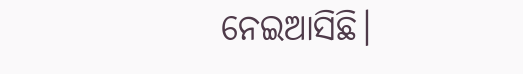ନେଇଆସିଛି।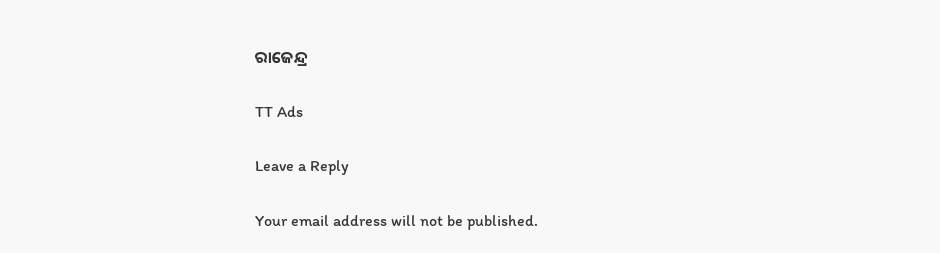ରାଜେନ୍ଦ୍ର

TT Ads

Leave a Reply

Your email address will not be published.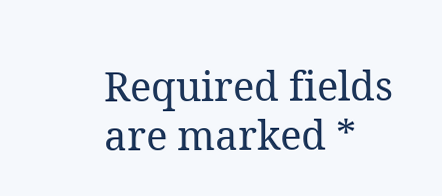Required fields are marked *